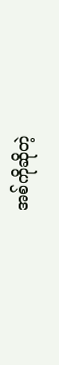အစ်ကိုဆိုတဲ့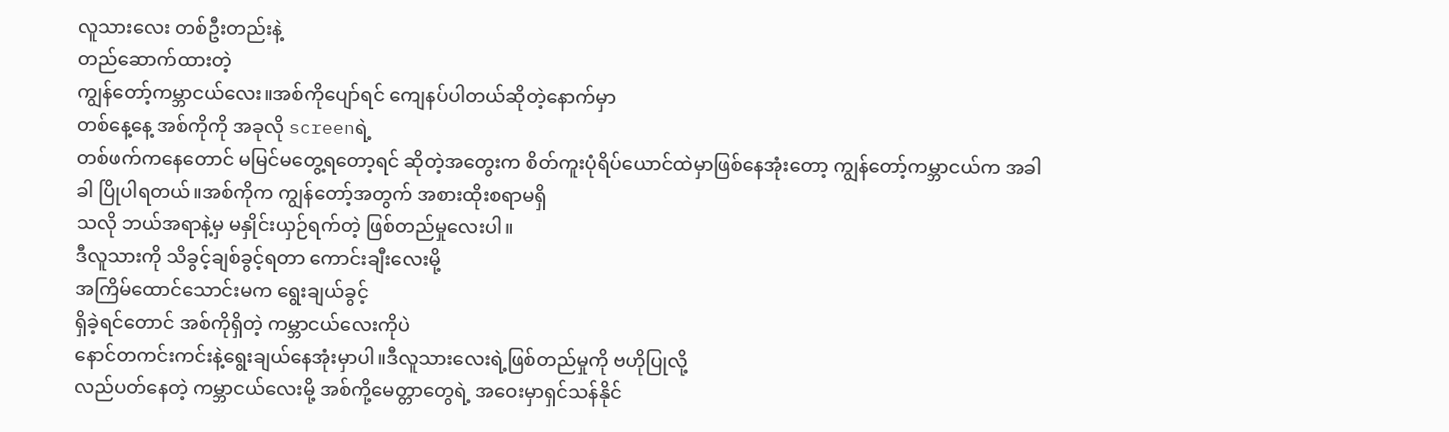လူသားလေး တစ်ဦးတည်းနဲ့
တည်ဆောက်ထားတဲ့
ကျွန်တော့်ကမ္ဘာငယ်လေး။အစ်ကိုပျော်ရင် ကျေနပ်ပါတယ်ဆိုတဲ့နောက်မှာ
တစ်နေ့နေ့ အစ်ကိုကို အခုလို screenရဲ့
တစ်ဖက်ကနေတောင် မမြင်မတွေ့ရတော့ရင် ဆိုတဲ့အတွေးက စိတ်ကူးပုံရိပ်ယောင်ထဲမှာဖြစ်နေအုံးတော့ ကျွန်တော့်ကမ္ဘာငယ်က အခါခါ ပြိုပါရတယ်။အစ်ကိုက ကျွန်တော့်အတွက် အစားထိုးစရာမရှိ
သလို ဘယ်အရာနဲ့မှ မနှိုင်းယှဉ်ရက်တဲ့ ဖြစ်တည်မှုလေးပါ။
ဒီလူသားကို သိခွင့်ချစ်ခွင့်ရတာ ကောင်းချီးလေးမို့
အကြိမ်ထောင်သောင်းမက ရွေးချယ်ခွင့်
ရှိခဲ့ရင်တောင် အစ်ကိုရှိတဲ့ ကမ္ဘာငယ်လေးကိုပဲ
နောင်တကင်းကင်းနဲ့ရွေးချယ်နေအုံးမှာပါ။ဒီလူသားလေးရဲ့ဖြစ်တည်မှုကို ဗဟိုပြုလို့
လည်ပတ်နေတဲ့ ကမ္ဘာငယ်လေးမို့ အစ်ကို့မေတ္တာတွေရဲ့ အဝေးမှာရှင်သန်နိုင်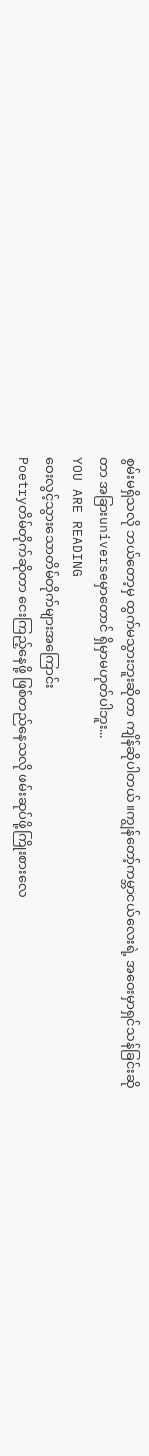စွမ်းမရှိသလို ဘယ်တော့မှ ထွက်မသွားဘူးဆိုတာ ကျိန်ဆိုပါတယ်။ကျွန်တော့်ကမ္ဘာငယ်လေးရဲ့ အဝေးမှာရှင်သန်ခြင်းဆိုတာ အခြားuniverseမှာတောင် ရှိမှာမဟုတ်ပါဘူး...
YOU ARE READING
ဝေးလွင့်သွားသောတိမ်တိုက်များအကြောင်း
Poetryတိမ်တိုက်ဆိုတာ ငေးကြည့်နေဖို့ ဖြစ်တည်နေသလို ဖမ်းဆုပ်ဖို့ကြိုးစားလေ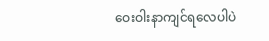ဝေးဝါးနာကျင်ရလေပါပဲ